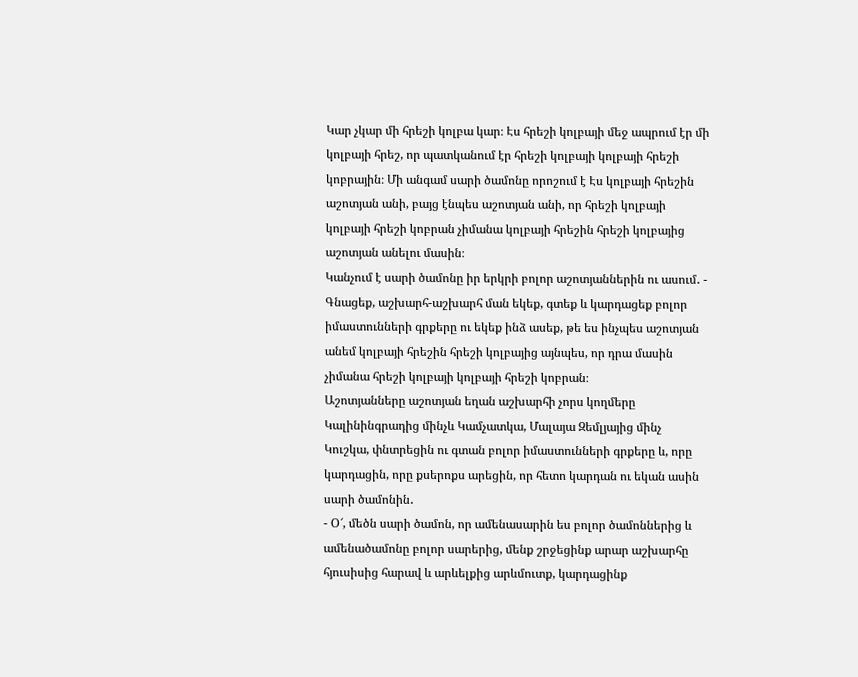Կար չկար մի հրեշի կոլբա կար։ Էս հրեշի կոլբայի մեջ ապրում էր մի կոլբայի հրեշ, որ պատկանում էր հրեշի կոլբայի կոլբայի հրեշի կոբրային։ Մի անգամ սարի ծամոնը որոշում է Էս կոլբայի հրեշին աշոտյան անի, բայց էնպես աշոտյան անի, որ հրեշի կոլբայի կոլբայի հրեշի կոբրան չիմանա կոլբայի հրեշին հրեշի կոլբայից աշոտյան անելու մասին։
Կանչում է սարի ծամոնը իր երկրի բոլոր աշոտյաններին ու ասում․ - Գնացեք, աշխարհ-աշխարհ ման եկեք, գտեք և կարդացեք բոլոր իմաստունների գրքերը ու եկեք ինձ ասեք, թե ես ինչպես աշոտյան անեմ կոլբայի հրեշին հրեշի կոլբայից այնպես, որ դրա մասին չիմանա հրեշի կոլբայի կոլբայի հրեշի կոբրան։
Աշոտյանները աշոտյան եղան աշխարհի չորս կողմերը Կալինինգրադից մինչև Կամչատկա, Մալայա Զեմլյայից մինչ Կուշկա, փնտրեցին ու գտան բոլոր իմաստունների գրքերը և, որը կարդացին, որը քսերոքս արեցին, որ հետո կարդան ու եկան ասին սարի ծամոնին․
- Օ՜, մեծն սարի ծամոն, որ ամենասարին ես բոլոր ծամոններից և ամենածամոնը բոլոր սարերից, մենք շրջեցինք արար աշխարհը հյուսիսից հարավ և արևելքից արևմուտք, կարդացինք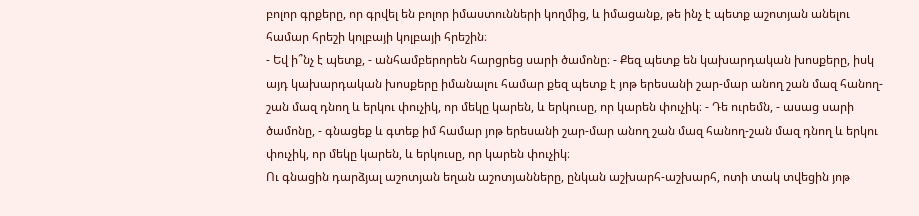բոլոր գրքերը, որ գրվել են բոլոր իմաստունների կողմից, և իմացանք, թե ինչ է պետք աշոտյան անելու համար հրեշի կոլբայի կոլբայի հրեշին։
- Եվ ի՞նչ է պետք, - անհամբերորեն հարցրեց սարի ծամոնը։ - Քեզ պետք են կախարդական խոսքերը, իսկ այդ կախարդական խոսքերը իմանալու համար քեզ պետք է յոթ երեսանի շար-մար անող շան մազ հանող-շան մազ դնող և երկու փուչիկ, որ մեկը կարեն, և երկուսը, որ կարեն փուչիկ։ - Դե ուրեմն, - ասաց սարի ծամոնը, - գնացեք և գտեք իմ համար յոթ երեսանի շար-մար անող շան մազ հանող-շան մազ դնող և երկու փուչիկ, որ մեկը կարեն, և երկուսը, որ կարեն փուչիկ։
Ու գնացին դարձյալ աշոտյան եղան աշոտյանները, ընկան աշխարհ-աշխարհ, ոտի տակ տվեցին յոթ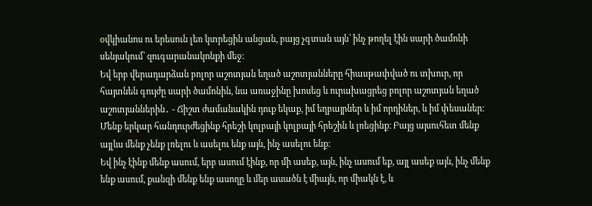օվկիանոս ու երեսուն լեռ կտրեցին անցան, բայց չգտան այն՝ ինչ թողել էին սարի ծամոնի սենյակում՝ զուգարանակոնքի մեջ։
Եվ երբ վերադարձան բոլոր աշոտյան եղած աշոտյանները հիասթափված ու տխուր, որ հայտնեն գույժը սարի ծամոնին, նա առաջինը խոսեց և ուրախացրեց բոլոր աշոտյան եղած աշոտյաններին․ - Ճիշտ ժամանակին դուք եկաք, իմ եղբայրներ և իմ որդիներ, և իմ փեսաներ։ Մենք երկար հանդուրժեցինք հրեշի կոլբայի կոլբայի հրեշին և լռեցինք։ Բայց այսուհետ մենք այլևս մենք չենք լռելու և ասելու ենք այն, ինչ ասելու ենք։
Եվ ինչ էինք մենք ասում, երբ ասում էինք, որ մի ասեք, այն, ինչ ասում եք, այլ ասեք այն, ինչ մենք ենք ասում, քանզի մենք ենք ասողը և մեր ասածն է միայն, որ միակն է, և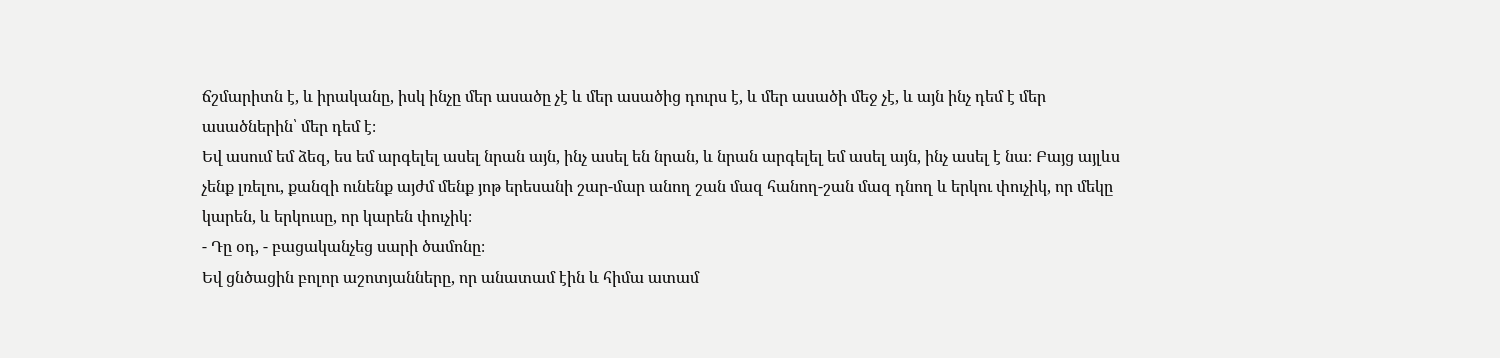ճշմարիտն է, և իրականը, իսկ ինչը մեր ասածը չէ և մեր ասածից դուրս է, և մեր ասածի մեջ չէ, և այն ինչ դեմ է մեր ասածներին՝ մեր դեմ է։
Եվ ասում եմ ձեզ, ես եմ արգելել ասել նրան այն, ինչ ասել են նրան, և նրան արգելել եմ ասել այն, ինչ ասել է նա։ Բայց այլևս չենք լռելու, քանզի ունենք այժմ մենք յոթ երեսանի շար-մար անող շան մազ հանող-շան մազ դնող և երկու փուչիկ, որ մեկը կարեն, և երկուսը, որ կարեն փուչիկ։
- Դը օդ, - բացականչեց սարի ծամոնը։
Եվ ցնծացին բոլոր աշոտյանները, որ անատամ էին և հիմա ատամ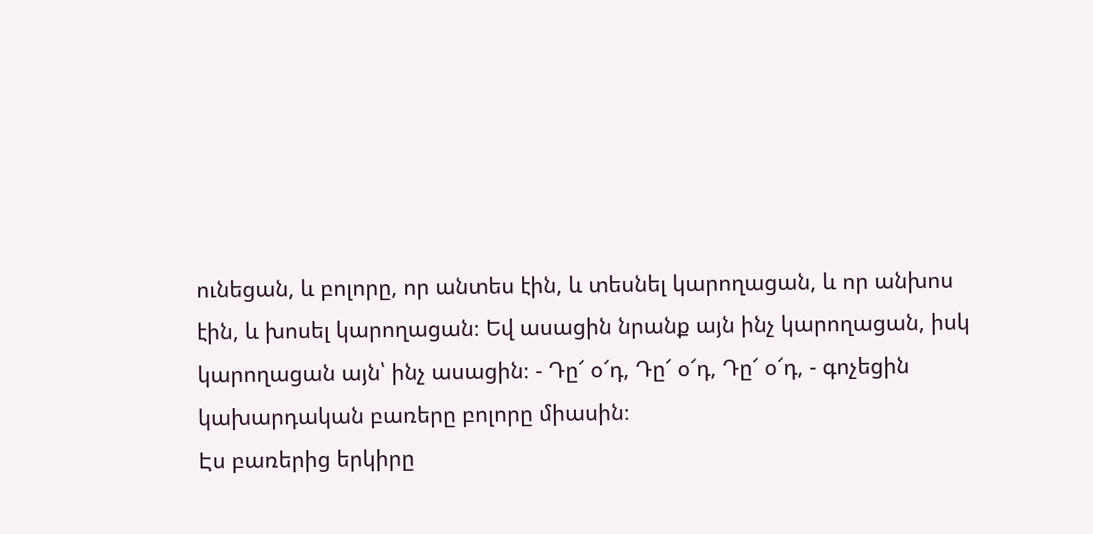ունեցան, և բոլորը, որ անտես էին, և տեսնել կարողացան, և որ անխոս էին, և խոսել կարողացան։ Եվ ասացին նրանք այն ինչ կարողացան, իսկ կարողացան այն՝ ինչ ասացին։ - Դը՜ օ՜դ, Դը՜ օ՜դ, Դը՜ օ՜դ, - գոչեցին կախարդական բառերը բոլորը միասին։
Էս բառերից երկիրը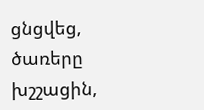ցնցվեց, ծառերը խշշացին,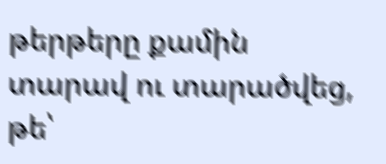թերթերը քամին տարավ ու տարածվեց, թե՝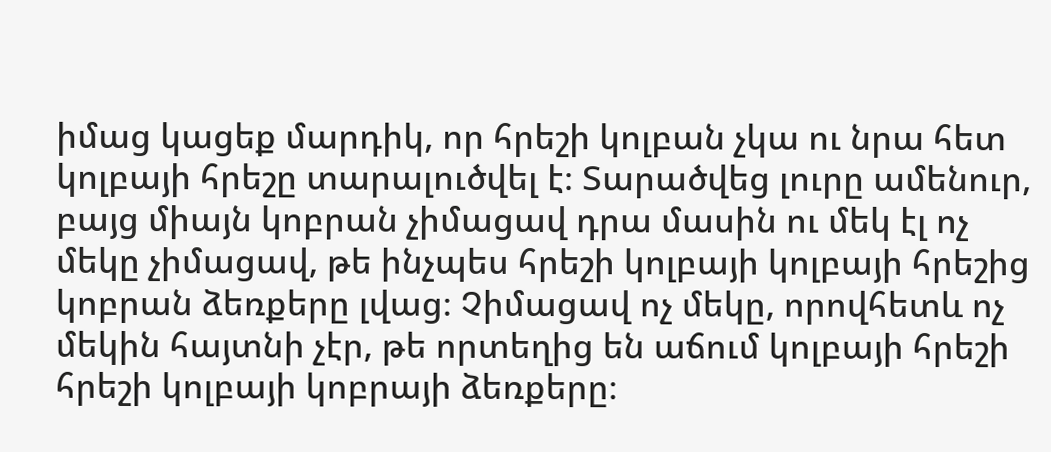իմաց կացեք մարդիկ, որ հրեշի կոլբան չկա ու նրա հետ կոլբայի հրեշը տարալուծվել է։ Տարածվեց լուրը ամենուր, բայց միայն կոբրան չիմացավ դրա մասին ու մեկ էլ ոչ մեկը չիմացավ, թե ինչպես հրեշի կոլբայի կոլբայի հրեշից կոբրան ձեռքերը լվաց։ Չիմացավ ոչ մեկը, որովհետև ոչ մեկին հայտնի չէր, թե որտեղից են աճում կոլբայի հրեշի հրեշի կոլբայի կոբրայի ձեռքերը։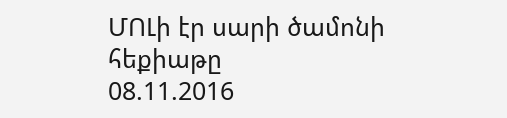ՄՈԼի էր սարի ծամոնի հեքիաթը
08.11.2016